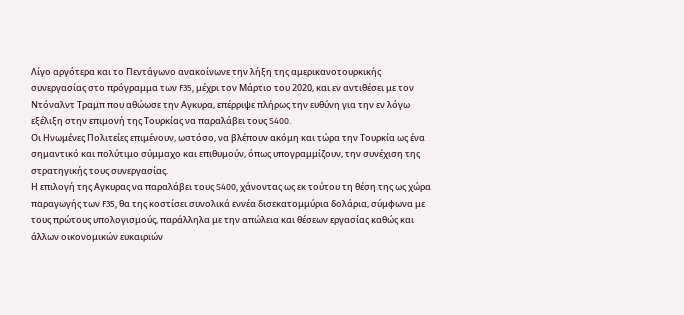Λίγο αργότερα και το Πεντάγωνο ανακοίνωνε την λήξη της αμερικανοτουρκικής συνεργασίας στο πρόγραμμα των F35, μέχρι τον Μάρτιο του 2020, και εν αντιθέσει με τον Ντόναλντ Τραμπ που αθώωσε την Αγκυρα, επέρριψε πλήρως την ευθύνη για την εν λόγω εξέλιξη στην επιμονή της Τουρκίας να παραλάβει τους S400.
Οι Ηνωμένες Πολιτείες επιμένουν, ωστόσο, να βλέπουν ακόμη και τώρα την Τουρκία ως ένα σημαντικό και πολύτιμο σύμμαχο και επιθυμούν, όπως υπογραμμίζουν, την συνέχιση της στρατηγικής τους συνεργασίας.
Η επιλογή της Αγκυρας να παραλάβει τους S400, χάνοντας ως εκ τούτου τη θέση της ως χώρα παραγωγής των F35, θα της κοστίσει συνολικά εννέα δισεκατομμύρια δολάρια, σύμφωνα με τους πρώτους υπολογισμούς, παράλληλα με την απώλεια και θέσεων εργασίας καθώς και άλλων οικονομικών ευκαιριών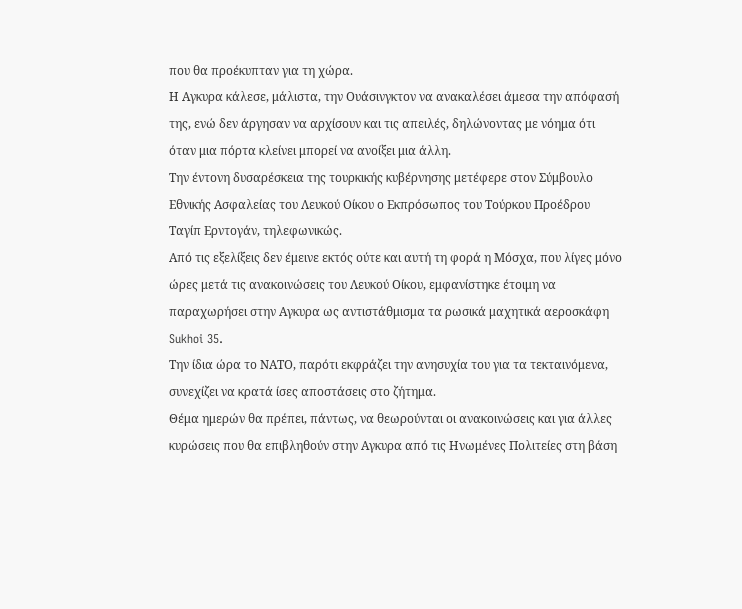που θα προέκυπταν για τη χώρα.
Η Αγκυρα κάλεσε, μάλιστα, την Ουάσινγκτον να ανακαλέσει άμεσα την απόφασή της, ενώ δεν άργησαν να αρχίσουν και τις απειλές, δηλώνοντας με νόημα ότι όταν μια πόρτα κλείνει μπορεί να ανοίξει μια άλλη.
Την έντονη δυσαρέσκεια της τουρκικής κυβέρνησης μετέφερε στον Σύμβουλο Εθνικής Ασφαλείας του Λευκού Οίκου ο Εκπρόσωπος του Τούρκου Προέδρου Ταγίπ Ερντογάν, τηλεφωνικώς.
Από τις εξελίξεις δεν έμεινε εκτός ούτε και αυτή τη φορά η Μόσχα, που λίγες μόνο ώρες μετά τις ανακοινώσεις του Λευκού Οίκου, εμφανίστηκε έτοιμη να παραχωρήσει στην Αγκυρα ως αντιστάθμισμα τα ρωσικά μαχητικά αεροσκάφη Sukhoi 35.
Την ίδια ώρα το ΝΑΤΟ, παρότι εκφράζει την ανησυχία του για τα τεκταινόμενα, συνεχίζει να κρατά ίσες αποστάσεις στο ζήτημα.
Θέμα ημερών θα πρέπει, πάντως, να θεωρούνται οι ανακοινώσεις και για άλλες κυρώσεις που θα επιβληθούν στην Αγκυρα από τις Ηνωμένες Πολιτείες στη βάση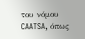του νόμου CAATSA, όπως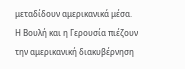μεταδίδουν αμερικανικά μέσα.
Η Βουλή και η Γερουσία πιέζουν την αμερικανική διακυβέρνηση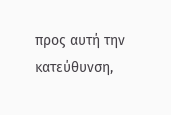προς αυτή την κατεύθυνση,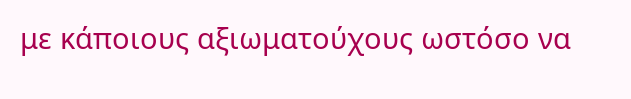με κάποιους αξιωματούχους ωστόσο να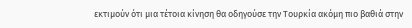εκτιμούν ότι μια τέτοια κίνηση θα οδηγούσε την Τουρκία ακόμη πιο βαθιά στην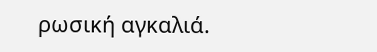ρωσική αγκαλιά.